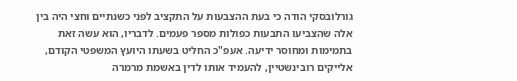גורלובסקי הודה כי בעת ההצבעות על התקציב לפני כשנתיים וחצי היה בין אלה שהצביעו התבעות כפולות מספר פעמים. לדבריו, הוא עשה זאת בתמימות ומחוסר ידיעה. אעפ"כ החליט בשעתו היועץ המשפטי הקודם, אלייקים רובינשטיין, להעמיד אותו לדין באשמת מרמרה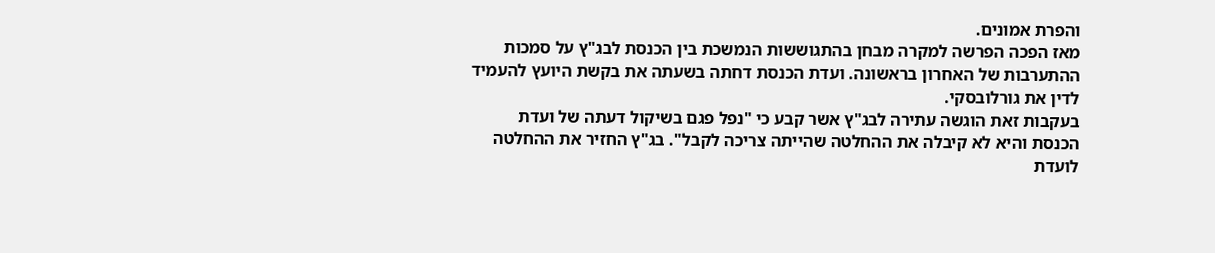והפרת אמונים.
מאז הפכה הפרשה למקרה מבחן בהתגוששות הנמשכת בין הכנסת לבג"ץ על סמכות ההתערבות של האחרון בראשונה. ועדת הכנסת דחתה בשעתה את בקשת היועץ להעמיד לדין את גורלובסקי.
בעקבות זאת הוגשה עתירה לבג"ץ אשר קבע כי "נפל פגם בשיקול דעתה של ועדת הכנסת והיא לא קיבלה את ההחלטה שהייתה צריכה לקבל". בג"ץ החזיר את ההחלטה לועדת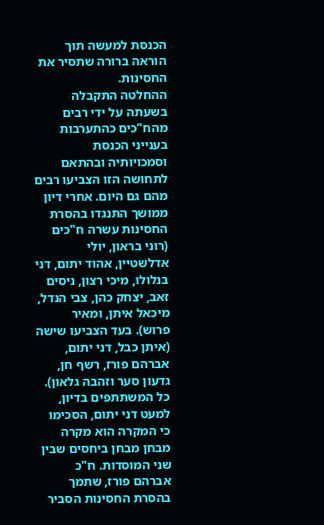הכנסת למעשה תוך הוראה ברורה שתסיר את החסינות.
ההחלטה התקבלה בשעתה על ידי רבים מהח"כים כהתערבות בענייני הכנסת וסמכויותיה ובהתאם לתחושה הזו הצביעו רבים מהם גם היום. אחרי דיון ממושך התנגדו בהסרת החסינות עשרה ח"כים (רוני בראון, יולי אדלשטיין, אהוד יתום, דני בנלולו, מיכי רצון, ניסים זאב, יצחק כהן, צבי הנדל, מיכאל איתן, ומאיר פרוש). בעד הצביעו שישה (איתן כבל, דני יתום, אברהם פורז, רשף חן, גדעון סער וזהבה גלאון).
כל המשתתפים בדיון, למעט דני יתום, הסכימו כי המקרה הוא מקרה מבחן מבחן ביחסים שבין שני המוסדות. ח"כ אברהם פורז, שתמך בהסרת החסינות הסביר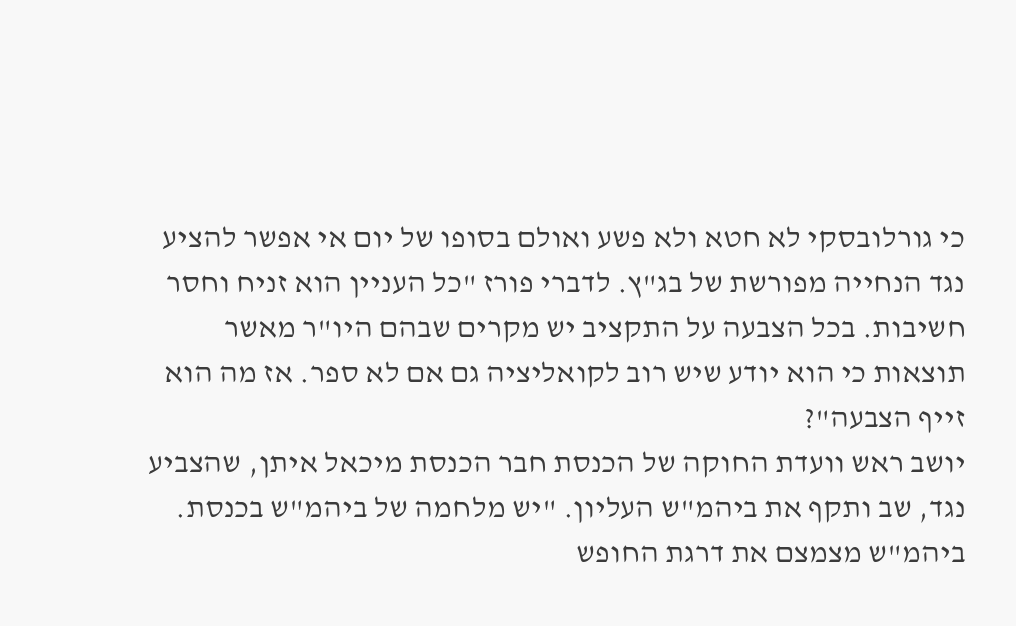כי גורלובסקי לא חטא ולא פשע ואולם בסופו של יום אי אפשר להציע נגד הנחייה מפורשת של בג"ץ. לדברי פורז "כל העניין הוא זניח וחסר חשיבות. בכל הצבעה על התקציב יש מקרים שבהם היו"ר מאשר תוצאות כי הוא יודע שיש רוב לקואליציה גם אם לא ספר. אז מה הוא זייף הצבעה"?
יושב ראש וועדת החוקה של הכנסת חבר הכנסת מיכאל איתן, שהצביע נגד, שב ותקף את ביהמ"ש העליון. "יש מלחמה של ביהמ"ש בכנסת. ביהמ"ש מצמצם את דרגת החופש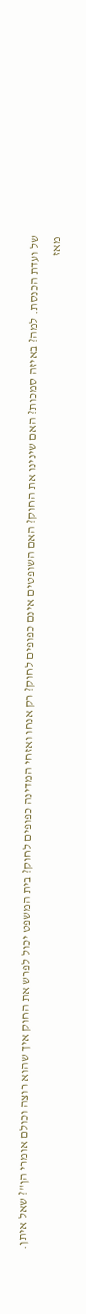של ועדת הכנסת. למה? באיזה סמכות? האם שינינו את החוק? האם השופטים אינם כפופים לחוק? רק אנחו ואזחי המדינה כפופים לחוק? בית המשפט יכול לפרש את החוק איך שהוא רוצה וכולם אומרי הן"? שאל איתן.
מאז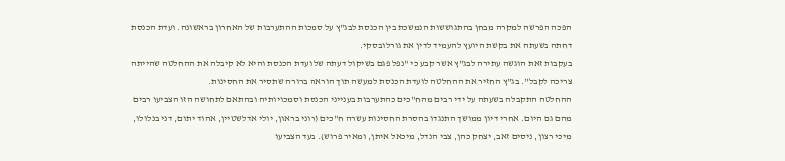הפכה הפרשה למקרה מבחן בהתגוששות הנמשכת בין הכנסת לבג"ץ על סמכות ההתערבות של האחרון בראשונה. ועדת הכנסת דחתה בשעתה את בקשת היועץ להעמיד לדין את גורלובסקי.
בעקבות זאת הוגשה עתירה לבג"ץ אשר קבע כי "נפל פגם בשיקול דעתה של ועדת הכנסת והיא לא קיבלה את ההחלטה שהייתה צריכה לקבל". בג"ץ החזיר את ההחלטה לועדת הכנסת למעשה תוך הוראה ברורה שתסיר את החסינות.
ההחלטה התקבלה בשעתה על ידי רבים מהח"כים כהתערבות בענייני הכנסת וסמכויותיה ובהתאם לתחושה הזו הצביעו רבים מהם גם היום. אחרי דיון ממושך התנגדו בהסרת החסינות עשרה ח"כים (רוני בראון, יולי אדלשטיין, אהוד יתום, דני בנלולו, מיכי רצון, ניסים זאב, יצחק כהן, צבי הנדל, מיכאל איתן, ומאיר פרוש). בעד הצביעו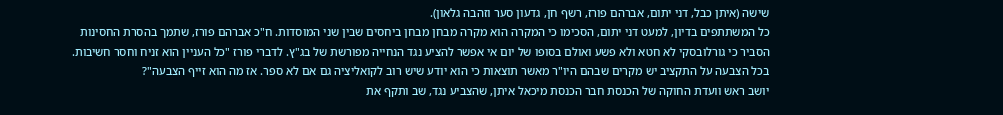שישה (איתן כבל, דני יתום, אברהם פורז, רשף חן, גדעון סער וזהבה גלאון).
כל המשתתפים בדיון, למעט דני יתום, הסכימו כי המקרה הוא מקרה מבחן מבחן ביחסים שבין שני המוסדות. ח"כ אברהם פורז, שתמך בהסרת החסינות הסביר כי גורלובסקי לא חטא ולא פשע ואולם בסופו של יום אי אפשר להציע נגד הנחייה מפורשת של בג"ץ. לדברי פורז "כל העניין הוא זניח וחסר חשיבות. בכל הצבעה על התקציב יש מקרים שבהם היו"ר מאשר תוצאות כי הוא יודע שיש רוב לקואליציה גם אם לא ספר. אז מה הוא זייף הצבעה"?
יושב ראש וועדת החוקה של הכנסת חבר הכנסת מיכאל איתן, שהצביע נגד, שב ותקף את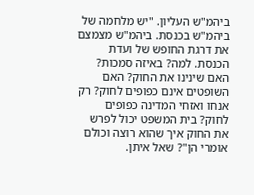ביהמ"ש העליון. "יש מלחמה של ביהמ"ש בכנסת. ביהמ"ש מצמצם את דרגת החופש של ועדת הכנסת. למה? באיזה סמכות? האם שינינו את החוק? האם השופטים אינם כפופים לחוק? רק אנחו ואזחי המדינה כפופים לחוק? בית המשפט יכול לפרש את החוק איך שהוא רוצה וכולם אומרי הן"? שאל איתן.